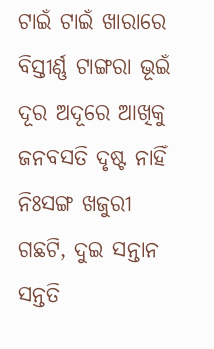ଟାଇଁ ଟାଇଁ ଖାରାରେ ବିସ୍ତୀର୍ଣ୍ଣ ଟାଙ୍ଗରା ଭୂଇଁ
ଦୂର ଅଦୂରେ ଆଖିକୁ ଜନବସତି ଦୃଷ୍ଟ ନାହିଁ
ନିଃସଙ୍ଗ ଖଜୁରୀ ଗଛଟି, ଦୁଇ ସନ୍ତାନ ସନ୍ତତି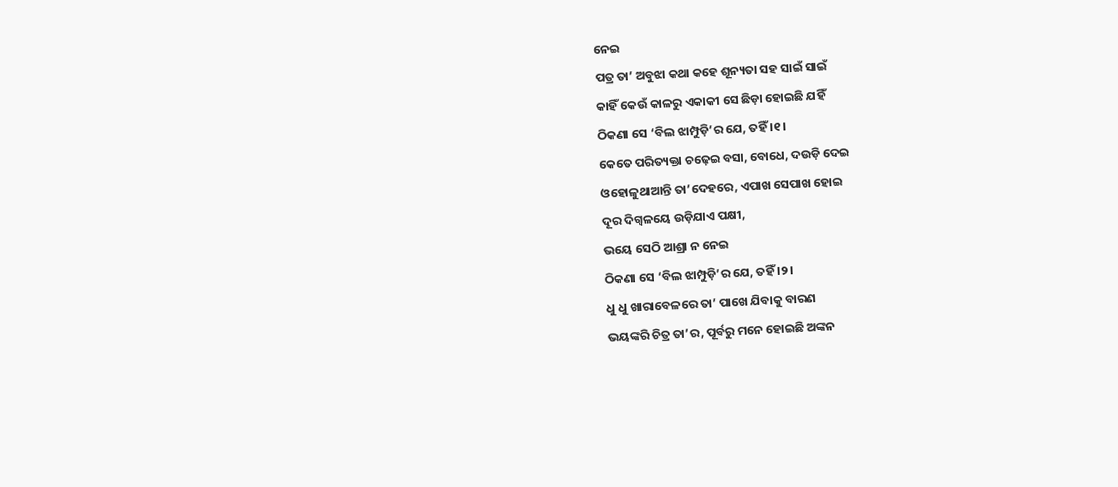ନେଇ
ପତ୍ର ତା’ ଅବୁଝା କଥା କହେ ଶୂନ୍ୟତା ସହ ସାଇଁ ସାଇଁ
କାହିଁ କେଉଁ କାଳରୁ ଏକାକୀ ସେ ଛିଡ଼ା ହୋଇଛି ଯହିଁ
ଠିକଣା ସେ ‘ବିଲ ଝାମ୍ପୁଡ଼ି’ର ଯେ, ତହିଁ ।୧।
କେତେ ପରିତ୍ୟକ୍ତା ଚଢ଼େଇ ବସା, ବୋଧେ, ଦଉଡ଼ି ଦେଇ
ଓହୋଳୁଥାଆନ୍ତି ତା’ଦେହରେ, ଏପାଖ ସେପାଖ ହୋଇ
ଦୂର ଦିଗ୍ବଳୟେ ଉଡ଼ିଯାଏ ପକ୍ଷୀ,
ଭୟେ ସେଠି ଆଶ୍ରା ନ ନେଇ
ଠିକଣା ସେ ‘ବିଲ ଝାମ୍ପୁଡ଼ି’ର ଯେ, ତହିଁ ।୨।
ଧୁ ଧୁ ଖାରାବେଳରେ ତା’ ପାଖେ ଯିବାକୁ ବାରଣ
ଭୟଙ୍କରି ଚିତ୍ର ତା’ର, ପୂର୍ବରୁ ମନେ ହୋଇଛି ଅଙ୍କନ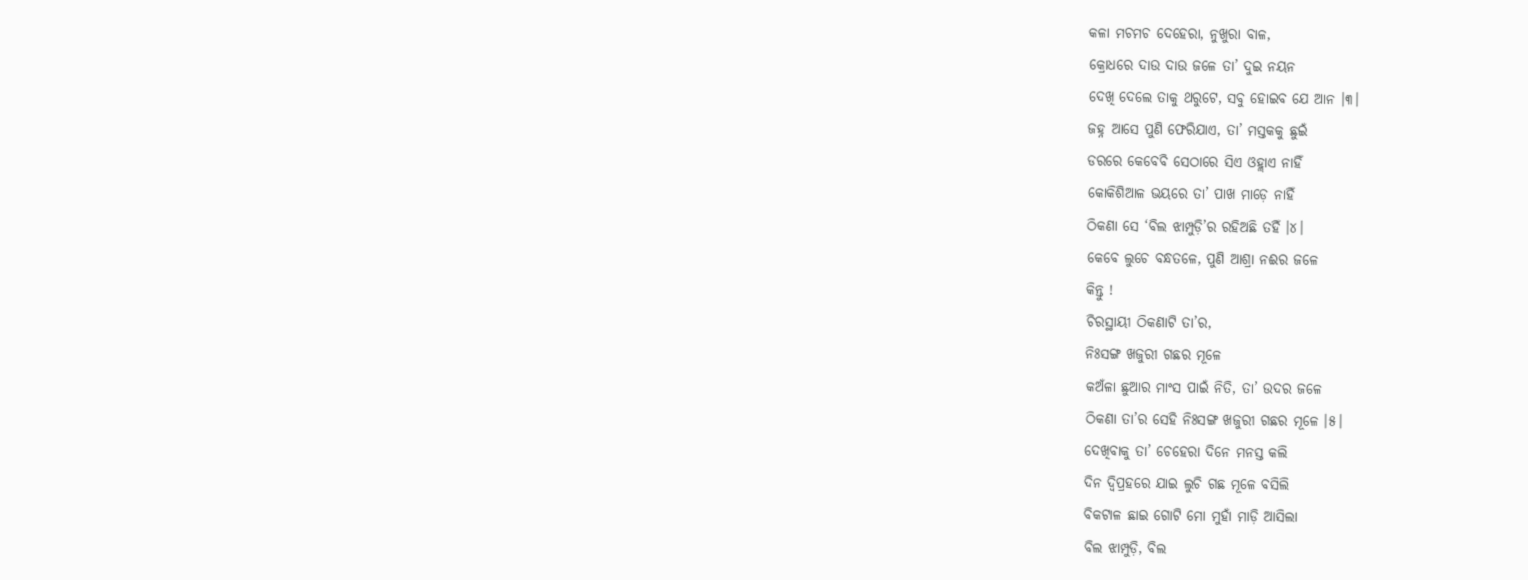କଳା ମଚମଚ ଦେହେରା, ନୁଖୁରା ବାଳ,
କ୍ରୋଧରେ ଦାଉ ଦାଉ ଜଳେ ତା’ ଦୁଇ ନୟନ
ଦେଖି ଦେଲେ ତାକୁ ଥରୁଟେ, ସବୁ ହୋଇବ ଯେ ଆନ ।୩।
ଜହ୍ନ ଆସେ ପୁଣି ଫେରିଯାଏ, ତା’ ମସ୍ତକକୁ ଛୁଇଁ
ଡରରେ କେବେବି ସେଠାରେ ସିଏ ଓହ୍ଲାଏ ନାହିଁ
କୋକିଶିଆଳ ଭୟରେ ତା’ ପାଖ ମାଡ଼େ ନାହିଁ
ଠିକଣା ସେ ‘ବିଲ ଝାମ୍ପୁଡ଼ି’ର ରହିଅଛି ତହିଁ ।୪।
କେବେ ଲୁଚେ ବନ୍ଧତଳେ, ପୁଣି ଆଶ୍ରା ନଈର ଜଳେ
କିନ୍ତୁ !
ଚିରସ୍ଥାୟୀ ଠିକଣାଟି ତା’ର,
ନିଃସଙ୍ଗ ଖଜୁରୀ ଗଛର ମୂଳେ
କଅଁଳା ଛୁଆର ମାଂସ ପାଇଁ ନିତି, ତା’ ଉଦର ଜଳେ
ଠିକଣା ତା’ର ସେହି ନିଃସଙ୍ଗ ଖଜୁରୀ ଗଛର ମୂଳେ ।୫।
ଦେଖିବାକୁ ତା’ ଚେହେରା ଦିନେ ମନସ୍ତ କଲି
ଦିନ ଦ୍ୱିପ୍ରହରେ ଯାଇ ଲୁଚି ଗଛ ମୂଳେ ବସିଲି
ବିକଟାଳ ଛାଇ ଗୋଟି ମୋ ମୁହାଁ ମାଡ଼ି ଆସିଲା
ବିଲ ଝାମ୍ପୁଡ଼ି, ବିଲ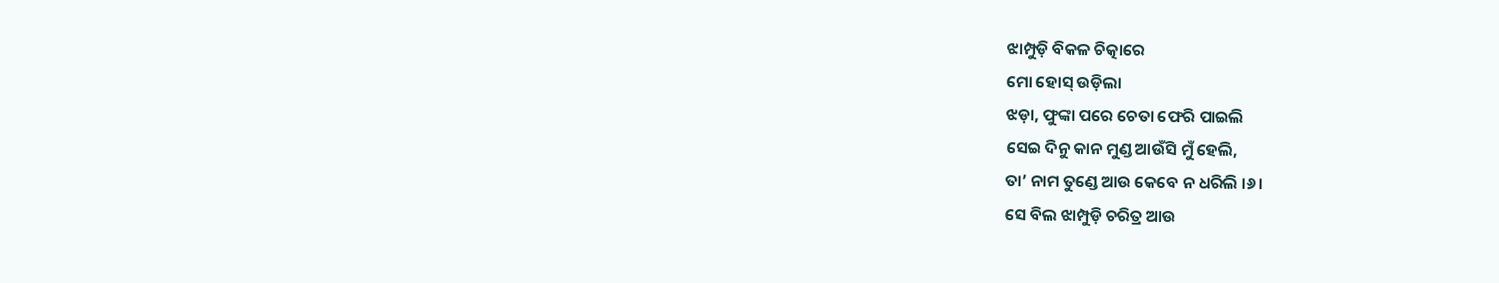ଝାମ୍ପୁଡ଼ି ବିକଳ ଚିତ୍କାରେ
ମୋ ହୋସ୍ ଉଡ଼ିଲା
ଝଡ଼ା, ଫୁଙ୍କା ପରେ ଚେତା ଫେରି ପାଇଲି
ସେଇ ଦିନୁ କାନ ମୁଣ୍ଡ ଆଉଁସି ମୁଁ ହେଲି,
ତା’ ନାମ ତୁଣ୍ଡେ ଆଉ କେବେ ନ ଧରିଲି ।୬।
ସେ ବିଲ ଝାମ୍ପୁଡ଼ି ଚରିତ୍ର ଆଉ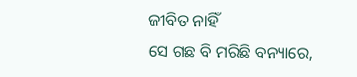ଜୀବିତ ନାହିଁ
ସେ ଗଛ ବି ମରିଛି ବନ୍ୟାରେ,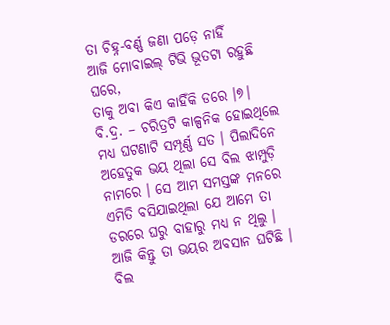ତା ଚିହ୍ନ-ବର୍ଣ୍ଣ ଜଣା ପଡ଼େ ନାହିଁ
ଆଜି ମୋବାଇଲ୍ ଟିଭି ଭୂତଟା ରହୁଛି ଘରେ,
ତାକୁ ଅବା କିଏ କାହିଁକି ଡରେ ।୭।
ବି.ଦ୍ର. – ଚରିତ୍ରଟି କାଳ୍ପନିକ ହୋଇଥିଲେ ମଧ୍ୟ ଘଟଣାଟି ସମ୍ପୂର୍ଣ୍ଣ ସତ । ପିଲାଦିନେ ଅହେତୁକ ଭୟ ଥିଲା ସେ ବିଲ ଝାମ୍ପୁଡ଼ି ନାମରେ । ସେ ଆମ ସମସ୍ତଙ୍କ ମନରେ ଏମିତି ବସିଯାଇଥିଲା ଯେ ଆମେ ତା ଡରରେ ଘରୁ ବାହାରୁ ମଧ୍ୟ ନ ଥିଲୁ । ଆଜି କିନ୍ତୁ ତା ଭୟର ଅବସାନ ଘଟିଛି । ବିଲ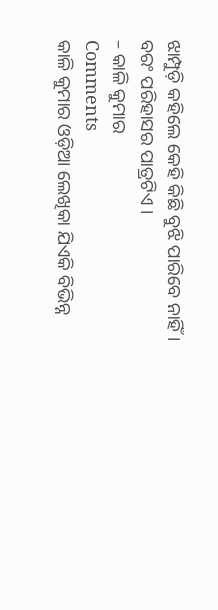ଝାମ୍ପୁଡ଼ି କହିଲେ କେହି କିଛି ବୁଝି ପାରିବେ ନାହିଁ । ବରଂ ପରିହାସର ପାତ୍ରଟିଏ ।
– କାଳି କୁମାର
Comments
କାଳି କୁମାର ଓଡ଼ିଆ ଲେଖିକା ଯିଏକି ବିଭିନ୍ନ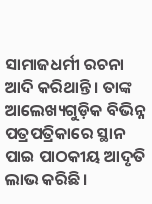ସାମାଜଧର୍ମୀ ରଚନା ଆଦି କରିଥାନ୍ତି । ତାଙ୍କ ଆଲେଖ୍ୟଗୁଡ଼ିକ ବିଭିନ୍ନ ପତ୍ରପତ୍ରିକାରେ ସ୍ଥାନ ପାଇ ପାଠକୀୟ ଆଦୃତି ଲାଭ କରିଛି ।